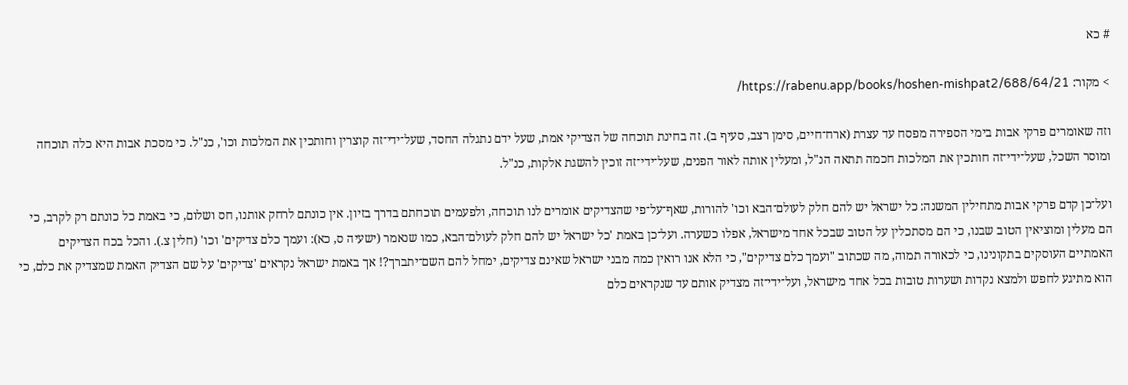# כא

> מקור: https://rabenu.app/books/hoshen-mishpat2/688/64/21/

וזה שאומרים פרקי אבות בימי הספירה מפסח עד עצרת (ארח־חיים, סימן רצב, סעיף ב). זה בחינת תוכחה של הצדיקי אמת, שעל ידם נתגלה החסד, שעל־ידי־זה קוצרין וחותכין את המלכות וכו', כנ"ל. כי מסכת אבות היא כלה תוכחה ומוסר השכל, שעל־ידי־זה חותכין את המלכות חכמה תתאה הנ"ל, ומעלין אותה לאור הפנים, שעל־ידי־זה זוכין להשגת אלקות, כנ"ל.

ועל־כן קדם פרקי אבות מתחילין המשנה: כל ישראל יש להם חלק לעולם־הבא וכו' להורות, שאף־על־פי שהצדיקים אומרים לנו תוכחה, ולפעמים תוכחתם בדרך בזיון. אין כונתם לרחק אותנו, חס ושלום, כי באמת כל כונתם רק לקרב, כי הם מעלין ומוציאין הטוב שבנו, כי הם מסתכלין על הטוב שבכל אחד מישראל, אפלו כשערה. ועל־כן באמת 'כל ישראל יש להם חלק לעולם־הבא, כמו שנאמר (ישעיה ס, כא): ועמך כלם צדיקים' וכו' (חלין צ.). והכל בכח הצדיקים האמתיים העוסקים בתקונינו, כי לכאורה תמוה, מה שכתוב "ועמך כלם צדיקים", כי הלא אנו רואין כמה מבני ישראל שאינם צדיקים, ימחל להם השם־יתברך?! אך באמת ישראל נקראים 'צדיקים' על שם הצדיק האמת שמצדיק את כלם, כי הוא מתיגע לחפש ולמצא נקדות ושערות טובות בכל אחד מישראל, ועל־ידי־זה מצדיק אותם עד שנקראים כלם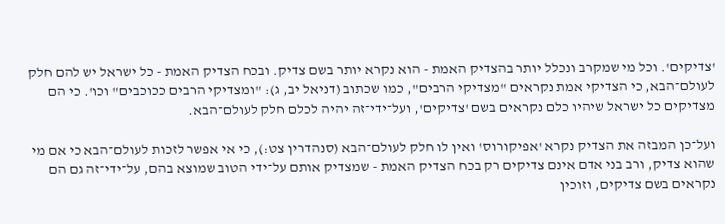'צדיקים'. וכל מי שמקרב ונכלל יותר בהצדיק האמת - הוא נקרא יותר בשם צדיק. ובכח הצדיק האמת - כל ישראל יש להם חלק לעולם־הבא, כי הצדיקי אמת נקראים "מצדיקי הרבים", כמו שכתוב (דניאל יב, ג): "ומצדיקי הרבים ככוכבים" וכו'. כי הם מצדיקים כל ישראל שיהיו כלם נקראים בשם 'צדיקים', ועל־ידי־זה יהיה לכלם חלק לעולם־הבא.

ועל־כן המבזה את הצדיק נקרא 'אפיקורוס' ואין לו חלק לעולם־הבא (סנהדרין צט:), כי אי אפשר לזכות לעולם־הבא כי אם מי שהוא צדיק, ורב בני אדם אינם צדיקים רק בכח הצדיק האמת - שמצדיק אותם על־ידי הטוב שמוצא בהם, על־ידי־זה גם הם נקראים בשם צדיקים, וזוכין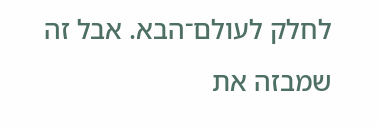לחלק לעולם־הבא. אבל זה שמבזה את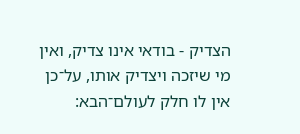הצדיק - בודאי אינו צדיק, ואין מי שיזכה ויצדיק אותו, על־כן אין לו חלק לעולם־הבא: